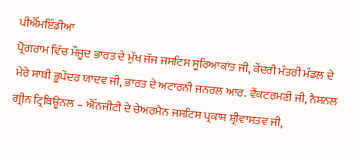ਪੀਐੱਮਇੰਡੀਆ
ਪ੍ਰੋਗਰਾਮ ਵਿੱਚ ਮੌਜੂਦ ਭਾਰਤ ਦੇ ਮੁੱਖ ਜੱਜ ਜਸਟਿਸ ਸੂਰਿਆਕਾਂਤ ਜੀ, ਕੇਂਦਰੀ ਮੰਤਰੀ ਮੰਡਲ ਦੇ ਮੇਰੇ ਸਾਥੀ ਭੂਪੇਂਦਰ ਯਾਦਵ ਜੀ, ਭਾਰਤ ਦੇ ਅਟਾਰਨੀ ਜਨਰਲ ਆਰ. ਵੈਂਕਟਰਮਣੀ ਜੀ, ਨੈਸ਼ਨਲ ਗ੍ਰੀਨ ਟ੍ਰਿਬਿਊਨਲ – ਐੱਨਜੀਟੀ ਦੇ ਚੇਅਰਮੈਨ ਜਸਟਿਸ ਪ੍ਰਕਾਸ਼ ਸ਼੍ਰੀਵਾਸਤਵ ਜੀ,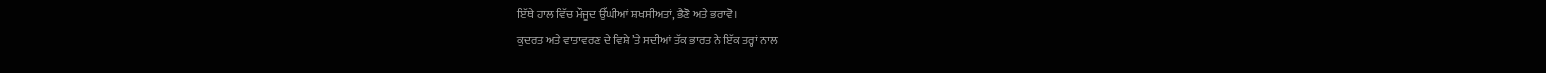ਇੱਥੇ ਹਾਲ ਵਿੱਚ ਮੌਜੂਦ ਉੱਘੀਆਂ ਸ਼ਖਸੀਅਤਾਂ, ਭੈਣੋ ਅਤੇ ਭਰਾਵੋ।
ਕੁਦਰਤ ਅਤੇ ਵਾਤਾਵਰਣ ਦੇ ਵਿਸ਼ੇ ’ਤੇ ਸਦੀਆਂ ਤੱਕ ਭਾਰਤ ਨੇ ਇੱਕ ਤਰ੍ਹਾਂ ਨਾਲ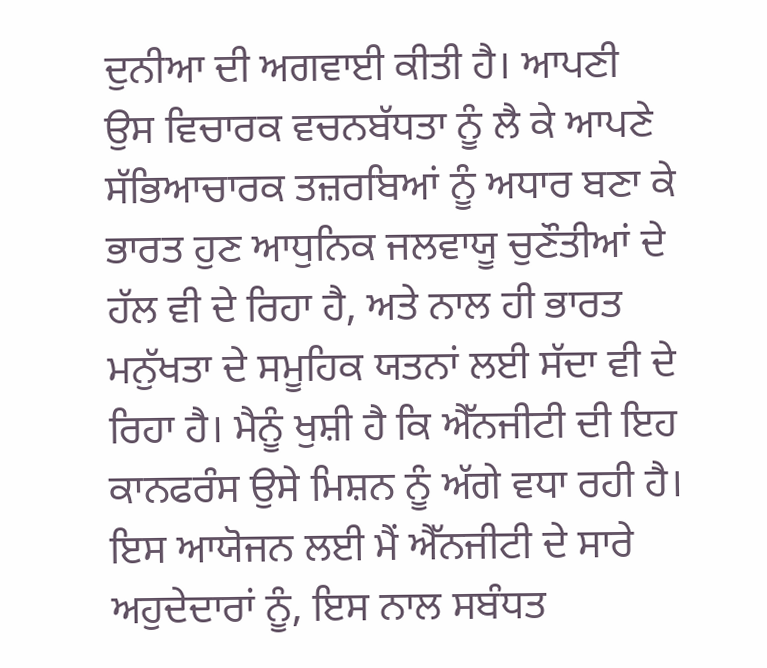ਦੁਨੀਆ ਦੀ ਅਗਵਾਈ ਕੀਤੀ ਹੈ। ਆਪਣੀ ਉਸ ਵਿਚਾਰਕ ਵਚਨਬੱਧਤਾ ਨੂੰ ਲੈ ਕੇ ਆਪਣੇ ਸੱਭਿਆਚਾਰਕ ਤਜ਼ਰਬਿਆਂ ਨੂੰ ਅਧਾਰ ਬਣਾ ਕੇ ਭਾਰਤ ਹੁਣ ਆਧੁਨਿਕ ਜਲਵਾਯੂ ਚੁਣੌਤੀਆਂ ਦੇ ਹੱਲ ਵੀ ਦੇ ਰਿਹਾ ਹੈ, ਅਤੇ ਨਾਲ ਹੀ ਭਾਰਤ ਮਨੁੱਖਤਾ ਦੇ ਸਮੂਹਿਕ ਯਤਨਾਂ ਲਈ ਸੱਦਾ ਵੀ ਦੇ ਰਿਹਾ ਹੈ। ਮੈਨੂੰ ਖੁਸ਼ੀ ਹੈ ਕਿ ਐੱਨਜੀਟੀ ਦੀ ਇਹ ਕਾਨਫਰੰਸ ਉਸੇ ਮਿਸ਼ਨ ਨੂੰ ਅੱਗੇ ਵਧਾ ਰਹੀ ਹੈ। ਇਸ ਆਯੋਜਨ ਲਈ ਮੈਂ ਐੱਨਜੀਟੀ ਦੇ ਸਾਰੇ ਅਹੁਦੇਦਾਰਾਂ ਨੂੰ, ਇਸ ਨਾਲ ਸਬੰਧਤ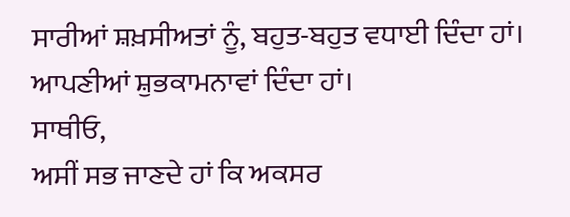ਸਾਰੀਆਂ ਸ਼ਖ਼ਸੀਅਤਾਂ ਨੂੰ, ਬਹੁਤ-ਬਹੁਤ ਵਧਾਈ ਦਿੰਦਾ ਹਾਂ। ਆਪਣੀਆਂ ਸ਼ੁਭਕਾਮਨਾਵਾਂ ਦਿੰਦਾ ਹਾਂ।
ਸਾਥੀਓ,
ਅਸੀਂ ਸਭ ਜਾਣਦੇ ਹਾਂ ਕਿ ਅਕਸਰ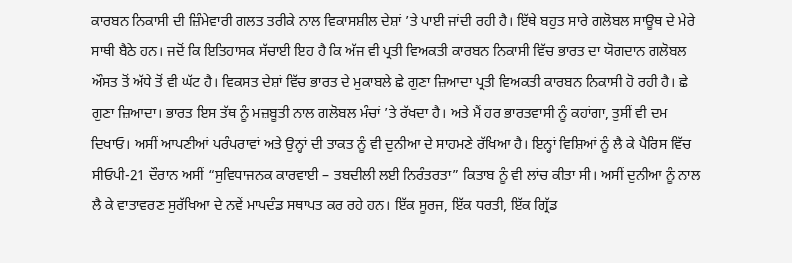ਕਾਰਬਨ ਨਿਕਾਸੀ ਦੀ ਜ਼ਿੰਮੇਵਾਰੀ ਗਲਤ ਤਰੀਕੇ ਨਾਲ ਵਿਕਾਸਸ਼ੀਲ ਦੇਸ਼ਾਂ ’ਤੇ ਪਾਈ ਜਾਂਦੀ ਰਹੀ ਹੈ। ਇੱਥੇ ਬਹੁਤ ਸਾਰੇ ਗਲੋਬਲ ਸਾਊਥ ਦੇ ਮੇਰੇ ਸਾਥੀ ਬੈਠੇ ਹਨ। ਜਦੋਂ ਕਿ ਇਤਿਹਾਸਕ ਸੱਚਾਈ ਇਹ ਹੈ ਕਿ ਅੱਜ ਵੀ ਪ੍ਰਤੀ ਵਿਅਕਤੀ ਕਾਰਬਨ ਨਿਕਾਸੀ ਵਿੱਚ ਭਾਰਤ ਦਾ ਯੋਗਦਾਨ ਗਲੋਬਲ ਔਸਤ ਤੋਂ ਅੱਧੇ ਤੋਂ ਵੀ ਘੱਟ ਹੈ। ਵਿਕਸਤ ਦੇਸ਼ਾਂ ਵਿੱਚ ਭਾਰਤ ਦੇ ਮੁਕਾਬਲੇ ਛੇ ਗੁਣਾ ਜ਼ਿਆਦਾ ਪ੍ਰਤੀ ਵਿਅਕਤੀ ਕਾਰਬਨ ਨਿਕਾਸੀ ਹੋ ਰਹੀ ਹੈ। ਛੇ ਗੁਣਾ ਜ਼ਿਆਦਾ। ਭਾਰਤ ਇਸ ਤੱਥ ਨੂੰ ਮਜ਼ਬੂਤੀ ਨਾਲ ਗਲੋਬਲ ਮੰਚਾਂ ’ਤੇ ਰੱਖਦਾ ਹੈ। ਅਤੇ ਮੈਂ ਹਰ ਭਾਰਤਵਾਸੀ ਨੂੰ ਕਹਾਂਗਾ, ਤੁਸੀਂ ਵੀ ਦਮ ਦਿਖਾਓ। ਅਸੀਂ ਆਪਣੀਆਂ ਪਰੰਪਰਾਵਾਂ ਅਤੇ ਉਨ੍ਹਾਂ ਦੀ ਤਾਕਤ ਨੂੰ ਵੀ ਦੁਨੀਆ ਦੇ ਸਾਹਮਣੇ ਰੱਖਿਆ ਹੈ। ਇਨ੍ਹਾਂ ਵਿਸ਼ਿਆਂ ਨੂੰ ਲੈ ਕੇ ਪੈਰਿਸ ਵਿੱਚ ਸੀਓਪੀ-21 ਦੌਰਾਨ ਅਸੀਂ “ਸੁਵਿਧਾਜਨਕ ਕਾਰਵਾਈ – ਤਬਦੀਲੀ ਲਈ ਨਿਰੰਤਰਤਾ” ਕਿਤਾਬ ਨੂੰ ਵੀ ਲਾਂਚ ਕੀਤਾ ਸੀ। ਅਸੀਂ ਦੁਨੀਆ ਨੂੰ ਨਾਲ ਲੈ ਕੇ ਵਾਤਾਵਰਣ ਸੁਰੱਖਿਆ ਦੇ ਨਵੇਂ ਮਾਪਦੰਡ ਸਥਾਪਤ ਕਰ ਰਹੇ ਹਨ। ਇੱਕ ਸੂਰਜ, ਇੱਕ ਧਰਤੀ, ਇੱਕ ਗ੍ਰਿੱਡ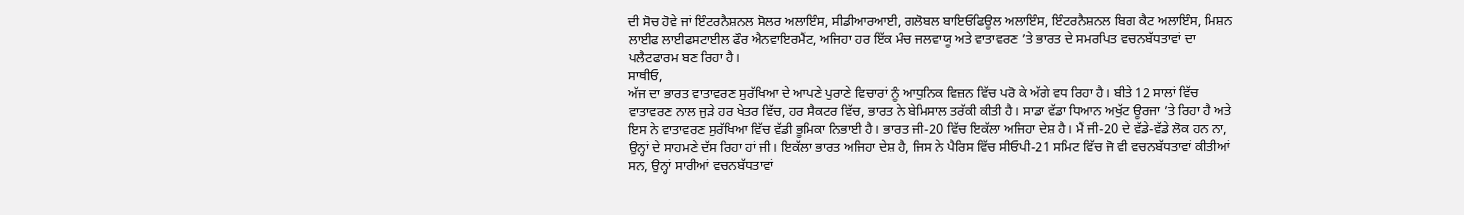ਦੀ ਸੋਚ ਹੋਵੇ ਜਾਂ ਇੰਟਰਨੈਸ਼ਨਲ ਸੋਲਰ ਅਲਾਇੰਸ, ਸੀਡੀਆਰਆਈ, ਗਲੋਬਲ ਬਾਇਓਫਿਊਲ ਅਲਾਇੰਸ, ਇੰਟਰਨੈਸ਼ਨਲ ਬਿਗ ਕੈਟ ਅਲਾਇੰਸ, ਮਿਸ਼ਨ ਲਾਈਫ ਲਾਈਫਸਟਾਈਲ ਫੌਰ ਐਨਵਾਇਰਮੈਂਟ, ਅਜਿਹਾ ਹਰ ਇੱਕ ਮੰਚ ਜਲਵਾਯੂ ਅਤੇ ਵਾਤਾਵਰਣ ’ਤੇ ਭਾਰਤ ਦੇ ਸਮਰਪਿਤ ਵਚਨਬੱਧਤਾਵਾਂ ਦਾ ਪਲੈਟਫਾਰਮ ਬਣ ਰਿਹਾ ਹੈ।
ਸਾਥੀਓ,
ਅੱਜ ਦਾ ਭਾਰਤ ਵਾਤਾਵਰਣ ਸੁਰੱਖਿਆ ਦੇ ਆਪਣੇ ਪੁਰਾਣੇ ਵਿਚਾਰਾਂ ਨੂੰ ਆਧੁਨਿਕ ਵਿਜ਼ਨ ਵਿੱਚ ਪਰੋ ਕੇ ਅੱਗੇ ਵਧ ਰਿਹਾ ਹੈ। ਬੀਤੇ 12 ਸਾਲਾਂ ਵਿੱਚ ਵਾਤਾਵਰਣ ਨਾਲ ਜੁੜੇ ਹਰ ਖੇਤਰ ਵਿੱਚ, ਹਰ ਸੈਕਟਰ ਵਿੱਚ, ਭਾਰਤ ਨੇ ਬੇਮਿਸਾਲ ਤਰੱਕੀ ਕੀਤੀ ਹੈ। ਸਾਡਾ ਵੱਡਾ ਧਿਆਨ ਅਖੁੱਟ ਊਰਜਾ ’ਤੇ ਰਿਹਾ ਹੈ ਅਤੇ ਇਸ ਨੇ ਵਾਤਾਵਰਣ ਸੁਰੱਖਿਆ ਵਿੱਚ ਵੱਡੀ ਭੂਮਿਕਾ ਨਿਭਾਈ ਹੈ। ਭਾਰਤ ਜੀ-20 ਵਿੱਚ ਇਕੱਲਾ ਅਜਿਹਾ ਦੇਸ਼ ਹੈ। ਮੈਂ ਜੀ-20 ਦੇ ਵੱਡੇ-ਵੱਡੇ ਲੋਕ ਹਨ ਨਾ, ਉਨ੍ਹਾਂ ਦੇ ਸਾਹਮਣੇ ਦੱਸ ਰਿਹਾ ਹਾਂ ਜੀ। ਇਕੱਲਾ ਭਾਰਤ ਅਜਿਹਾ ਦੇਸ਼ ਹੈ, ਜਿਸ ਨੇ ਪੈਰਿਸ ਵਿੱਚ ਸੀਓਪੀ-21 ਸਮਿਟ ਵਿੱਚ ਜੋ ਵੀ ਵਚਨਬੱਧਤਾਵਾਂ ਕੀਤੀਆਂ ਸਨ, ਉਨ੍ਹਾਂ ਸਾਰੀਆਂ ਵਚਨਬੱਧਤਾਵਾਂ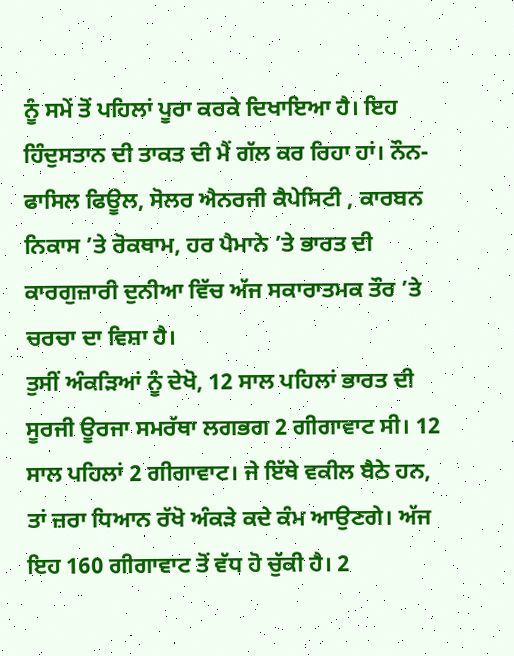ਨੂੰ ਸਮੇਂ ਤੋਂ ਪਹਿਲਾਂ ਪੂਰਾ ਕਰਕੇ ਦਿਖਾਇਆ ਹੈ। ਇਹ ਹਿੰਦੁਸਤਾਨ ਦੀ ਤਾਕਤ ਦੀ ਮੈਂ ਗੱਲ ਕਰ ਰਿਹਾ ਹਾਂ। ਨੌਨ-ਫਾਸਿਲ ਫਿਊਲ, ਸੋਲਰ ਐਨਰਜੀ ਕੈਪੇਸਿਟੀ , ਕਾਰਬਨ ਨਿਕਾਸ ’ਤੇ ਰੋਕਥਾਮ, ਹਰ ਪੈਮਾਨੇ ’ਤੇ ਭਾਰਤ ਦੀ ਕਾਰਗੁਜ਼ਾਰੀ ਦੁਨੀਆ ਵਿੱਚ ਅੱਜ ਸਕਾਰਾਤਮਕ ਤੌਰ ’ਤੇ ਚਰਚਾ ਦਾ ਵਿਸ਼ਾ ਹੈ।
ਤੁਸੀਂ ਅੰਕੜਿਆਂ ਨੂੰ ਦੇਖੋ, 12 ਸਾਲ ਪਹਿਲਾਂ ਭਾਰਤ ਦੀ ਸੂਰਜੀ ਊਰਜਾ ਸਮਰੱਥਾ ਲਗਭਗ 2 ਗੀਗਾਵਾਟ ਸੀ। 12 ਸਾਲ ਪਹਿਲਾਂ 2 ਗੀਗਾਵਾਟ। ਜੇ ਇੱਥੇ ਵਕੀਲ ਬੈਠੇ ਹਨ, ਤਾਂ ਜ਼ਰਾ ਧਿਆਨ ਰੱਖੋ ਅੰਕੜੇ ਕਦੇ ਕੰਮ ਆਉਣਗੇ। ਅੱਜ ਇਹ 160 ਗੀਗਾਵਾਟ ਤੋਂ ਵੱਧ ਹੋ ਚੁੱਕੀ ਹੈ। 2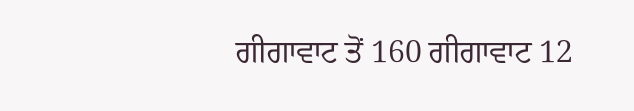ਗੀਗਾਵਾਟ ਤੋਂ 160 ਗੀਗਾਵਾਟ 12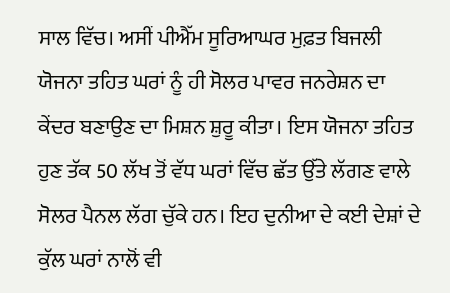ਸਾਲ ਵਿੱਚ। ਅਸੀਂ ਪੀਐੱਮ ਸੂਰਿਆਘਰ ਮੁਫ਼ਤ ਬਿਜਲੀ ਯੋਜਨਾ ਤਹਿਤ ਘਰਾਂ ਨੂੰ ਹੀ ਸੋਲਰ ਪਾਵਰ ਜਨਰੇਸ਼ਨ ਦਾ ਕੇਂਦਰ ਬਣਾਉਣ ਦਾ ਮਿਸ਼ਨ ਸ਼ੁਰੂ ਕੀਤਾ। ਇਸ ਯੋਜਨਾ ਤਹਿਤ ਹੁਣ ਤੱਕ 50 ਲੱਖ ਤੋਂ ਵੱਧ ਘਰਾਂ ਵਿੱਚ ਛੱਤ ਉੱਤੇ ਲੱਗਣ ਵਾਲੇ ਸੋਲਰ ਪੈਨਲ ਲੱਗ ਚੁੱਕੇ ਹਨ। ਇਹ ਦੁਨੀਆ ਦੇ ਕਈ ਦੇਸ਼ਾਂ ਦੇ ਕੁੱਲ ਘਰਾਂ ਨਾਲੋਂ ਵੀ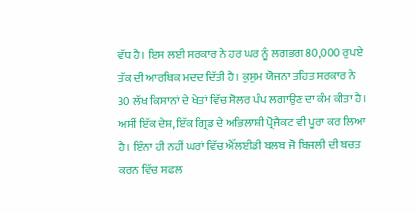ਵੱਧ ਹੈ। ਇਸ ਲਈ ਸਰਕਾਰ ਨੇ ਹਰ ਘਰ ਨੂੰ ਲਗਭਗ 80,000 ਰੁਪਏ ਤੱਕ ਦੀ ਆਰਥਿਕ ਮਦਦ ਦਿੱਤੀ ਹੈ। ਕੁਸੁਮ ਯੋਜਨਾ ਤਹਿਤ ਸਰਕਾਰ ਨੇ 30 ਲੱਖ ਕਿਸਾਨਾਂ ਦੇ ਖੇਤਾਂ ਵਿੱਚ ਸੋਲਰ ਪੰਪ ਲਗਾਉਣ ਦਾ ਕੰਮ ਕੀਤਾ ਹੈ। ਅਸੀਂ ਇੱਕ ਦੇਸ਼, ਇੱਕ ਗ੍ਰਿਡ ਦੇ ਅਭਿਲਾਸ਼ੀ ਪ੍ਰੋਜੈਕਟ ਵੀ ਪੂਰਾ ਕਰ ਲਿਆ ਹੈ। ਇੰਨਾ ਹੀ ਨਹੀਂ ਘਰਾਂ ਵਿੱਚ ਐੱਲਈਡੀ ਬਲਬ ਜੋ ਬਿਜਲੀ ਦੀ ਬਚਤ ਕਰਨ ਵਿੱਚ ਸਫਲ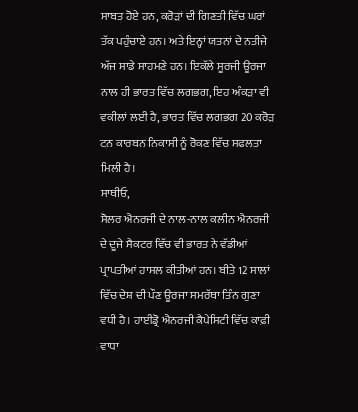ਸਾਬਤ ਹੋਏ ਹਨ, ਕਰੋੜਾਂ ਦੀ ਗਿਣਤੀ ਵਿੱਚ ਘਰਾਂ ਤੱਕ ਪਹੁੰਚਾਏ ਹਨ। ਅਤੇ ਇਨ੍ਹਾਂ ਯਤਨਾਂ ਦੇ ਨਤੀਜੇ ਅੱਜ ਸਾਡੇ ਸਾਹਮਣੇ ਹਨ। ਇਕੱਲੇ ਸੂਰਜੀ ਊਰਜਾ ਨਾਲ ਹੀ ਭਾਰਤ ਵਿੱਚ ਲਗਭਗ, ਇਹ ਅੰਕੜਾ ਵੀ ਵਕੀਲਾਂ ਲਈ ਹੈ, ਭਾਰਤ ਵਿੱਚ ਲਗਭਗ 20 ਕਰੋੜ ਟਨ ਕਾਰਬਨ ਨਿਕਾਸੀ ਨੂੰ ਰੋਕਣ ਵਿੱਚ ਸਫਲਤਾ ਮਿਲੀ ਹੈ।
ਸਾਥੀਓ,
ਸੋਲਰ ਐਨਰਜੀ ਦੇ ਨਾਲ-ਨਾਲ ਕਲੀਨ ਐਨਰਜੀ ਦੇ ਦੂਜੇ ਸੈਕਟਰ ਵਿੱਚ ਵੀ ਭਾਰਤ ਨੇ ਵੱਡੀਆਂ ਪ੍ਰਾਪਤੀਆਂ ਹਾਸਲ ਕੀਤੀਆਂ ਹਨ। ਬੀਤੇ 12 ਸਾਲਾਂ ਵਿੱਚ ਦੇਸ਼ ਦੀ ਪੌਣ ਊਰਜਾ ਸਮਰੱਥਾ ਤਿੰਨ ਗੁਣਾ ਵਧੀ ਹੈ। ਹਾਈਡ੍ਰੋ ਐਨਰਜੀ ਕੈਪੇਸਿਟੀ ਵਿੱਚ ਕਾਫ਼ੀ ਵਾਧਾ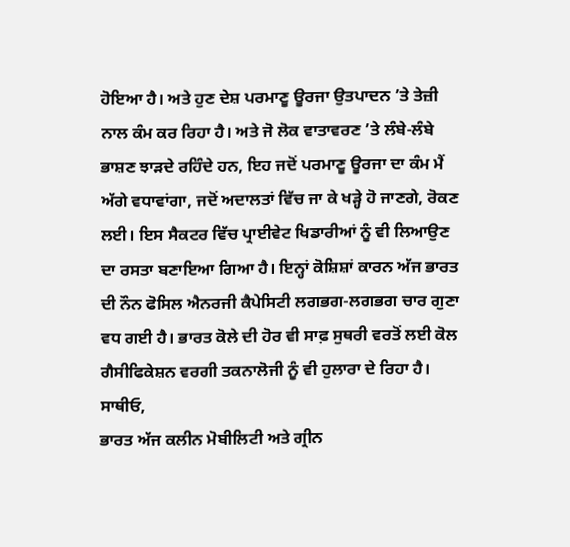ਹੋਇਆ ਹੈ। ਅਤੇ ਹੁਣ ਦੇਸ਼ ਪਰਮਾਣੂ ਊਰਜਾ ਉਤਪਾਦਨ ’ਤੇ ਤੇਜ਼ੀ ਨਾਲ ਕੰਮ ਕਰ ਰਿਹਾ ਹੈ। ਅਤੇ ਜੋ ਲੋਕ ਵਾਤਾਵਰਣ ’ਤੇ ਲੰਬੇ-ਲੰਬੇ ਭਾਸ਼ਣ ਝਾੜਦੇ ਰਹਿੰਦੇ ਹਨ, ਇਹ ਜਦੋਂ ਪਰਮਾਣੂ ਊਰਜਾ ਦਾ ਕੰਮ ਮੈਂ ਅੱਗੇ ਵਧਾਵਾਂਗਾ, ਜਦੋਂ ਅਦਾਲਤਾਂ ਵਿੱਚ ਜਾ ਕੇ ਖੜ੍ਹੇ ਹੋ ਜਾਣਗੇ, ਰੋਕਣ ਲਈ। ਇਸ ਸੈਕਟਰ ਵਿੱਚ ਪ੍ਰਾਈਵੇਟ ਖਿਡਾਰੀਆਂ ਨੂੰ ਵੀ ਲਿਆਉਣ ਦਾ ਰਸਤਾ ਬਣਾਇਆ ਗਿਆ ਹੈ। ਇਨ੍ਹਾਂ ਕੋਸ਼ਿਸ਼ਾਂ ਕਾਰਨ ਅੱਜ ਭਾਰਤ ਦੀ ਨੌਨ ਫੋਸਿਲ ਐਨਰਜੀ ਕੈਪੇਸਿਟੀ ਲਗਭਗ-ਲਗਭਗ ਚਾਰ ਗੁਣਾ ਵਧ ਗਈ ਹੈ। ਭਾਰਤ ਕੋਲੇ ਦੀ ਹੋਰ ਵੀ ਸਾਫ਼ ਸੁਥਰੀ ਵਰਤੋਂ ਲਈ ਕੋਲ ਗੈਸੀਫਿਕੇਸ਼ਨ ਵਰਗੀ ਤਕਨਾਲੋਜੀ ਨੂੰ ਵੀ ਹੁਲਾਰਾ ਦੇ ਰਿਹਾ ਹੈ।
ਸਾਥੀਓ,
ਭਾਰਤ ਅੱਜ ਕਲੀਨ ਮੋਬੀਲਿਟੀ ਅਤੇ ਗ੍ਰੀਨ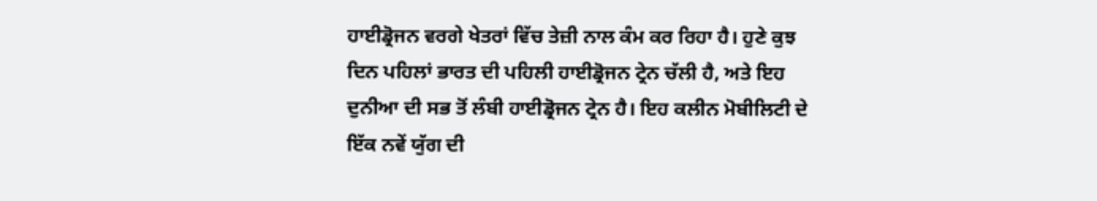ਹਾਈਡ੍ਰੋਜਨ ਵਰਗੇ ਖੇਤਰਾਂ ਵਿੱਚ ਤੇਜ਼ੀ ਨਾਲ ਕੰਮ ਕਰ ਰਿਹਾ ਹੈ। ਹੁਣੇ ਕੁਝ ਦਿਨ ਪਹਿਲਾਂ ਭਾਰਤ ਦੀ ਪਹਿਲੀ ਹਾਈਡ੍ਰੋਜਨ ਟ੍ਰੇਨ ਚੱਲੀ ਹੈ, ਅਤੇ ਇਹ ਦੁਨੀਆ ਦੀ ਸਭ ਤੋਂ ਲੰਬੀ ਹਾਈਡ੍ਰੋਜਨ ਟ੍ਰੇਨ ਹੈ। ਇਹ ਕਲੀਨ ਮੋਬੀਲਿਟੀ ਦੇ ਇੱਕ ਨਵੇਂ ਯੁੱਗ ਦੀ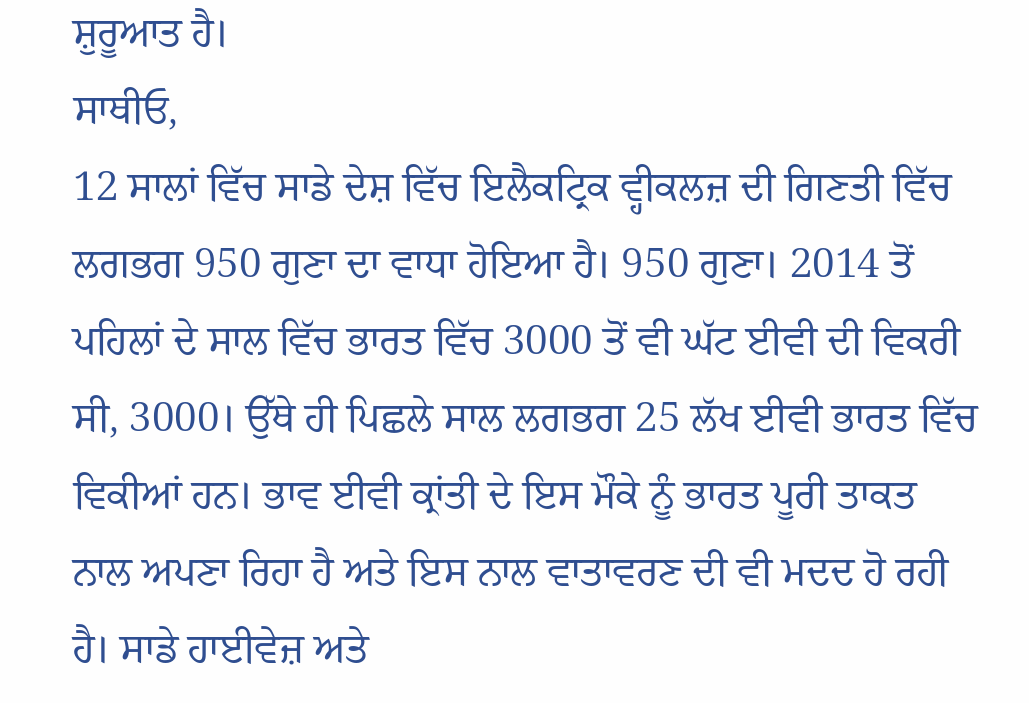ਸ਼ੁਰੂਆਤ ਹੈ।
ਸਾਥੀਓ,
12 ਸਾਲਾਂ ਵਿੱਚ ਸਾਡੇ ਦੇਸ਼ ਵਿੱਚ ਇਲੈਕਟ੍ਰਿਕ ਵ੍ਹੀਕਲਜ਼ ਦੀ ਗਿਣਤੀ ਵਿੱਚ ਲਗਭਗ 950 ਗੁਣਾ ਦਾ ਵਾਧਾ ਹੋਇਆ ਹੈ। 950 ਗੁਣਾ। 2014 ਤੋਂ ਪਹਿਲਾਂ ਦੇ ਸਾਲ ਵਿੱਚ ਭਾਰਤ ਵਿੱਚ 3000 ਤੋਂ ਵੀ ਘੱਟ ਈਵੀ ਦੀ ਵਿਕਰੀ ਸੀ, 3000। ਉੱਥੇ ਹੀ ਪਿਛਲੇ ਸਾਲ ਲਗਭਗ 25 ਲੱਖ ਈਵੀ ਭਾਰਤ ਵਿੱਚ ਵਿਕੀਆਂ ਹਨ। ਭਾਵ ਈਵੀ ਕ੍ਰਾਂਤੀ ਦੇ ਇਸ ਮੌਕੇ ਨੂੰ ਭਾਰਤ ਪੂਰੀ ਤਾਕਤ ਨਾਲ ਅਪਣਾ ਰਿਹਾ ਹੈ ਅਤੇ ਇਸ ਨਾਲ ਵਾਤਾਵਰਣ ਦੀ ਵੀ ਮਦਦ ਹੋ ਰਹੀ ਹੈ। ਸਾਡੇ ਹਾਈਵੇਜ਼ ਅਤੇ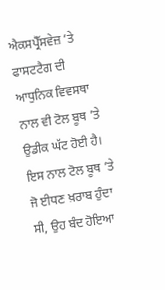ਐਕਸਪ੍ਰੈੱਸਵੇਜ਼ ’ਤੇ ਫਾਸਟਟੈਗ ਦੀ ਆਧੁਨਿਕ ਵਿਵਸਥਾ ਨਾਲ ਵੀ ਟੋਲ ਬੂਥ ’ਤੇ ਉਡੀਕ ਘੱਟ ਹੋਈ ਹੈ। ਇਸ ਨਾਲ ਟੋਲ ਬੂਥ ’ਤੇ ਜੋ ਈਧਣ ਖ਼ਰਾਬ ਹੁੰਦਾ ਸੀ, ਉਹ ਬੰਦ ਹੋਇਆ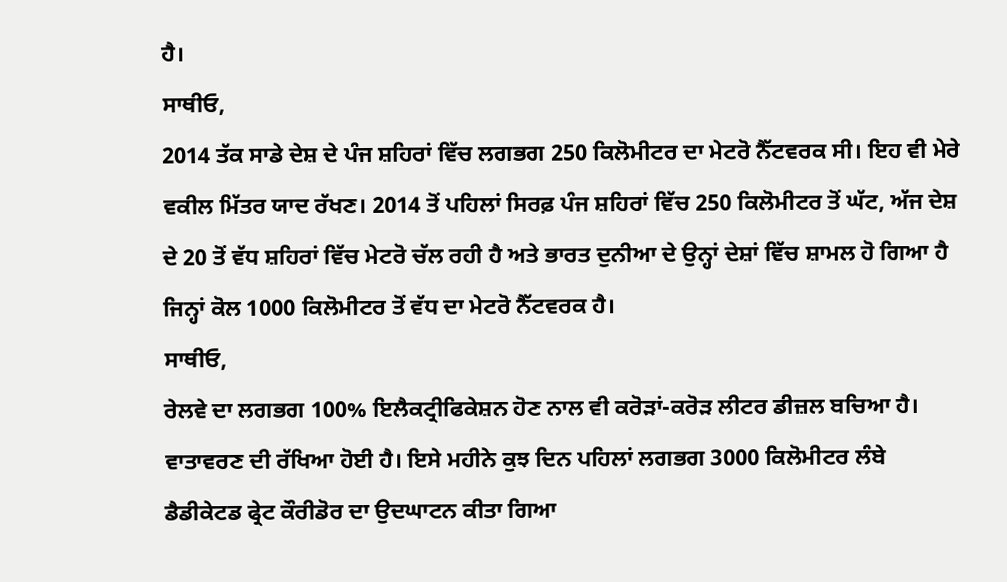ਹੈ।
ਸਾਥੀਓ,
2014 ਤੱਕ ਸਾਡੇ ਦੇਸ਼ ਦੇ ਪੰਜ ਸ਼ਹਿਰਾਂ ਵਿੱਚ ਲਗਭਗ 250 ਕਿਲੋਮੀਟਰ ਦਾ ਮੇਟਰੋ ਨੈੱਟਵਰਕ ਸੀ। ਇਹ ਵੀ ਮੇਰੇ ਵਕੀਲ ਮਿੱਤਰ ਯਾਦ ਰੱਖਣ। 2014 ਤੋਂ ਪਹਿਲਾਂ ਸਿਰਫ਼ ਪੰਜ ਸ਼ਹਿਰਾਂ ਵਿੱਚ 250 ਕਿਲੋਮੀਟਰ ਤੋਂ ਘੱਟ, ਅੱਜ ਦੇਸ਼ ਦੇ 20 ਤੋਂ ਵੱਧ ਸ਼ਹਿਰਾਂ ਵਿੱਚ ਮੇਟਰੋ ਚੱਲ ਰਹੀ ਹੈ ਅਤੇ ਭਾਰਤ ਦੁਨੀਆ ਦੇ ਉਨ੍ਹਾਂ ਦੇਸ਼ਾਂ ਵਿੱਚ ਸ਼ਾਮਲ ਹੋ ਗਿਆ ਹੈ ਜਿਨ੍ਹਾਂ ਕੋਲ 1000 ਕਿਲੋਮੀਟਰ ਤੋਂ ਵੱਧ ਦਾ ਮੇਟਰੋ ਨੈੱਟਵਰਕ ਹੈ।
ਸਾਥੀਓ,
ਰੇਲਵੇ ਦਾ ਲਗਭਗ 100% ਇਲੈਕਟ੍ਰੀਫਿਕੇਸ਼ਨ ਹੋਣ ਨਾਲ ਵੀ ਕਰੋੜਾਂ-ਕਰੋੜ ਲੀਟਰ ਡੀਜ਼ਲ ਬਚਿਆ ਹੈ। ਵਾਤਾਵਰਣ ਦੀ ਰੱਖਿਆ ਹੋਈ ਹੈ। ਇਸੇ ਮਹੀਨੇ ਕੁਝ ਦਿਨ ਪਹਿਲਾਂ ਲਗਭਗ 3000 ਕਿਲੋਮੀਟਰ ਲੰਬੇ ਡੈਡੀਕੇਟਡ ਫ੍ਰੇਟ ਕੌਰੀਡੋਰ ਦਾ ਉਦਘਾਟਨ ਕੀਤਾ ਗਿਆ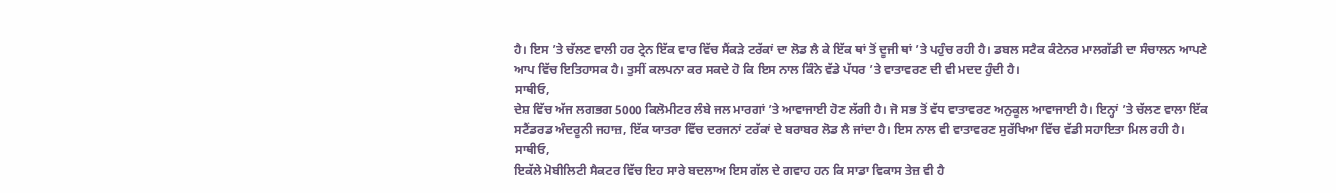ਹੈ। ਇਸ ’ਤੇ ਚੱਲਣ ਵਾਲੀ ਹਰ ਟ੍ਰੇਨ ਇੱਕ ਵਾਰ ਵਿੱਚ ਸੈਂਕੜੇ ਟਰੱਕਾਂ ਦਾ ਲੋਡ ਲੈ ਕੇ ਇੱਕ ਥਾਂ ਤੋਂ ਦੂਜੀ ਥਾਂ ’ਤੇ ਪਹੁੰਚ ਰਹੀ ਹੈ। ਡਬਲ ਸਟੈਕ ਕੰਟੇਨਰ ਮਾਲਗੱਡੀ ਦਾ ਸੰਚਾਲਨ ਆਪਣੇ ਆਪ ਵਿੱਚ ਇਤਿਹਾਸਕ ਹੈ। ਤੁਸੀਂ ਕਲਪਨਾ ਕਰ ਸਕਦੇ ਹੋ ਕਿ ਇਸ ਨਾਲ ਕਿੰਨੇ ਵੱਡੇ ਪੱਧਰ ’ਤੇ ਵਾਤਾਵਰਣ ਦੀ ਵੀ ਮਦਦ ਹੁੰਦੀ ਹੈ।
ਸਾਥੀਓ,
ਦੇਸ਼ ਵਿੱਚ ਅੱਜ ਲਗਭਗ 5000 ਕਿਲੋਮੀਟਰ ਲੰਬੇ ਜਲ ਮਾਰਗਾਂ ’ਤੇ ਆਵਾਜਾਈ ਹੋਣ ਲੱਗੀ ਹੈ। ਜੋ ਸਭ ਤੋਂ ਵੱਧ ਵਾਤਾਵਰਣ ਅਨੁਕੂਲ ਆਵਾਜਾਈ ਹੈ। ਇਨ੍ਹਾਂ ’ਤੇ ਚੱਲਣ ਵਾਲਾ ਇੱਕ ਸਟੈਂਡਰਡ ਅੰਦਰੂਨੀ ਜਹਾਜ਼, ਇੱਕ ਯਾਤਰਾ ਵਿੱਚ ਦਰਜਨਾਂ ਟਰੱਕਾਂ ਦੇ ਬਰਾਬਰ ਲੋਡ ਲੈ ਜਾਂਦਾ ਹੈ। ਇਸ ਨਾਲ ਵੀ ਵਾਤਾਵਰਣ ਸੁਰੱਖਿਆ ਵਿੱਚ ਵੱਡੀ ਸਹਾਇਤਾ ਮਿਲ ਰਹੀ ਹੈ।
ਸਾਥੀਓ,
ਇਕੱਲੇ ਮੋਬੀਲਿਟੀ ਸੈਕਟਰ ਵਿੱਚ ਇਹ ਸਾਰੇ ਬਦਲਾਅ ਇਸ ਗੱਲ ਦੇ ਗਵਾਹ ਹਨ ਕਿ ਸਾਡਾ ਵਿਕਾਸ ਤੇਜ਼ ਵੀ ਹੈ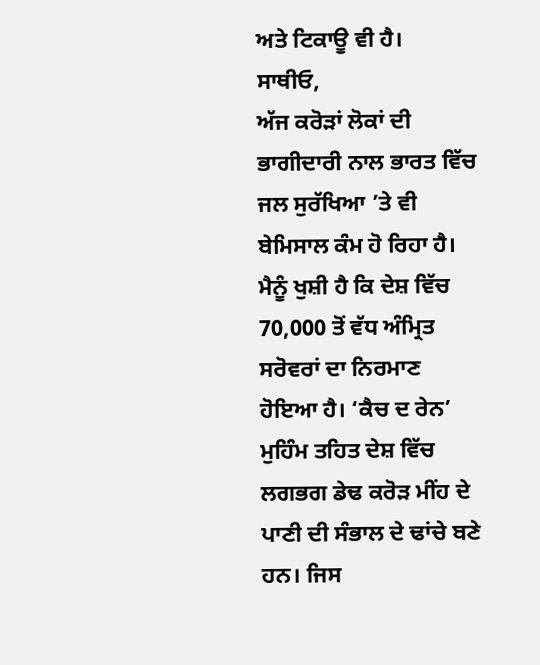ਅਤੇ ਟਿਕਾਊ ਵੀ ਹੈ।
ਸਾਥੀਓ,
ਅੱਜ ਕਰੋੜਾਂ ਲੋਕਾਂ ਦੀ ਭਾਗੀਦਾਰੀ ਨਾਲ ਭਾਰਤ ਵਿੱਚ ਜਲ ਸੁਰੱਖਿਆ ’ਤੇ ਵੀ ਬੇਮਿਸਾਲ ਕੰਮ ਹੋ ਰਿਹਾ ਹੈ। ਮੈਨੂੰ ਖੁਸ਼ੀ ਹੈ ਕਿ ਦੇਸ਼ ਵਿੱਚ 70,000 ਤੋਂ ਵੱਧ ਅੰਮ੍ਰਿਤ ਸਰੋਵਰਾਂ ਦਾ ਨਿਰਮਾਣ ਹੋਇਆ ਹੈ। ‘ਕੈਚ ਦ ਰੇਨ’ ਮੁਹਿੰਮ ਤਹਿਤ ਦੇਸ਼ ਵਿੱਚ ਲਗਭਗ ਡੇਢ ਕਰੋੜ ਮੀਂਹ ਦੇ ਪਾਣੀ ਦੀ ਸੰਭਾਲ ਦੇ ਢਾਂਚੇ ਬਣੇ ਹਨ। ਜਿਸ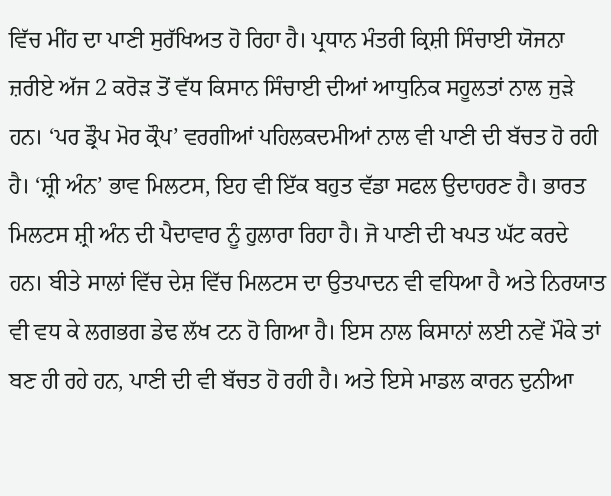ਵਿੱਚ ਮੀਂਹ ਦਾ ਪਾਣੀ ਸੁਰੱਖਿਅਤ ਹੋ ਰਿਹਾ ਹੈ। ਪ੍ਰਧਾਨ ਮੰਤਰੀ ਕ੍ਰਿਸ਼ੀ ਸਿੰਚਾਈ ਯੋਜਨਾ ਜ਼ਰੀਏ ਅੱਜ 2 ਕਰੋੜ ਤੋਂ ਵੱਧ ਕਿਸਾਨ ਸਿੰਚਾਈ ਦੀਆਂ ਆਧੁਨਿਕ ਸਹੂਲਤਾਂ ਨਾਲ ਜੁੜੇ ਹਨ। ‘ਪਰ ਡ੍ਰੌਪ ਮੋਰ ਕ੍ਰੌਪ’ ਵਰਗੀਆਂ ਪਹਿਲਕਦਮੀਆਂ ਨਾਲ ਵੀ ਪਾਣੀ ਦੀ ਬੱਚਤ ਹੋ ਰਹੀ ਹੈ। ‘ਸ਼੍ਰੀ ਅੰਨ’ ਭਾਵ ਮਿਲਟਸ, ਇਹ ਵੀ ਇੱਕ ਬਹੁਤ ਵੱਡਾ ਸਫਲ ਉਦਾਹਰਣ ਹੈ। ਭਾਰਤ ਮਿਲਟਸ ਸ਼੍ਰੀ ਅੰਨ ਦੀ ਪੈਦਾਵਾਰ ਨੂੰ ਹੁਲਾਰਾ ਰਿਹਾ ਹੈ। ਜੋ ਪਾਣੀ ਦੀ ਖਪਤ ਘੱਟ ਕਰਦੇ ਹਨ। ਬੀਤੇ ਸਾਲਾਂ ਵਿੱਚ ਦੇਸ਼ ਵਿੱਚ ਮਿਲਟਸ ਦਾ ਉਤਪਾਦਨ ਵੀ ਵਧਿਆ ਹੈ ਅਤੇ ਨਿਰਯਾਤ ਵੀ ਵਧ ਕੇ ਲਗਭਗ ਡੇਢ ਲੱਖ ਟਨ ਹੋ ਗਿਆ ਹੈ। ਇਸ ਨਾਲ ਕਿਸਾਨਾਂ ਲਈ ਨਵੇਂ ਮੌਕੇ ਤਾਂ ਬਣ ਹੀ ਰਹੇ ਹਨ, ਪਾਣੀ ਦੀ ਵੀ ਬੱਚਤ ਹੋ ਰਹੀ ਹੈ। ਅਤੇ ਇਸੇ ਮਾਡਲ ਕਾਰਨ ਦੁਨੀਆ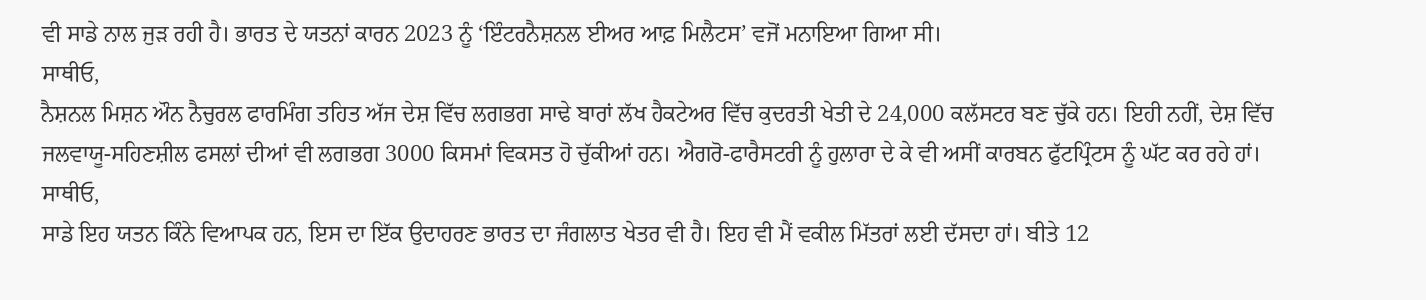ਵੀ ਸਾਡੇ ਨਾਲ ਜੁੜ ਰਹੀ ਹੈ। ਭਾਰਤ ਦੇ ਯਤਨਾਂ ਕਾਰਨ 2023 ਨੂੰ ‘ਇੰਟਰਨੈਸ਼ਨਲ ਈਅਰ ਆਫ਼ ਮਿਲੈਟਸ’ ਵਜੋਂ ਮਨਾਇਆ ਗਿਆ ਸੀ।
ਸਾਥੀਓ,
ਨੈਸ਼ਨਲ ਮਿਸ਼ਨ ਔਨ ਨੈਚੁਰਲ ਫਾਰਮਿੰਗ ਤਹਿਤ ਅੱਜ ਦੇਸ਼ ਵਿੱਚ ਲਗਭਗ ਸਾਢੇ ਬਾਰਾਂ ਲੱਖ ਹੈਕਟੇਅਰ ਵਿੱਚ ਕੁਦਰਤੀ ਖੇਤੀ ਦੇ 24,000 ਕਲੱਸਟਰ ਬਣ ਚੁੱਕੇ ਹਨ। ਇਹੀ ਨਹੀਂ, ਦੇਸ਼ ਵਿੱਚ ਜਲਵਾਯੂ-ਸਹਿਣਸ਼ੀਲ ਫਸਲਾਂ ਦੀਆਂ ਵੀ ਲਗਭਗ 3000 ਕਿਸਮਾਂ ਵਿਕਸਤ ਹੋ ਚੁੱਕੀਆਂ ਹਨ। ਐਗਰੋ-ਫਾਰੈਸਟਰੀ ਨੂੰ ਹੁਲਾਰਾ ਦੇ ਕੇ ਵੀ ਅਸੀਂ ਕਾਰਬਨ ਫੁੱਟਪ੍ਰਿੰਟਸ ਨੂੰ ਘੱਟ ਕਰ ਰਹੇ ਹਾਂ।
ਸਾਥੀਓ,
ਸਾਡੇ ਇਹ ਯਤਨ ਕਿੰਨੇ ਵਿਆਪਕ ਹਨ, ਇਸ ਦਾ ਇੱਕ ਉਦਾਹਰਣ ਭਾਰਤ ਦਾ ਜੰਗਲਾਤ ਖੇਤਰ ਵੀ ਹੈ। ਇਹ ਵੀ ਮੈਂ ਵਕੀਲ ਮਿੱਤਰਾਂ ਲਈ ਦੱਸਦਾ ਹਾਂ। ਬੀਤੇ 12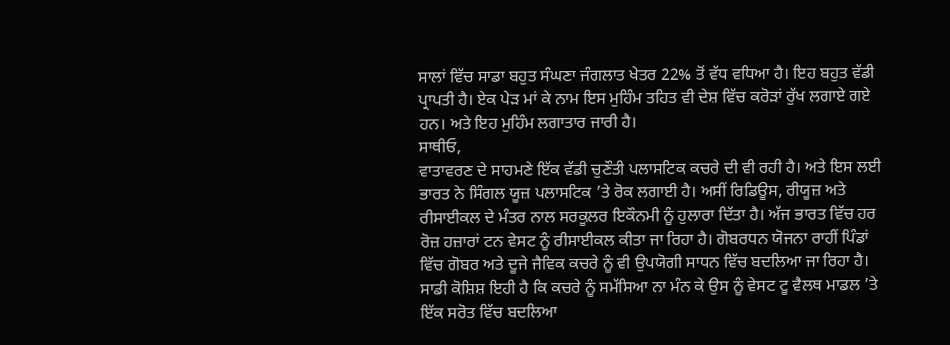ਸਾਲਾਂ ਵਿੱਚ ਸਾਡਾ ਬਹੁਤ ਸੰਘਣਾ ਜੰਗਲਾਤ ਖੇਤਰ 22% ਤੋਂ ਵੱਧ ਵਧਿਆ ਹੈ। ਇਹ ਬਹੁਤ ਵੱਡੀ ਪ੍ਰਾਪਤੀ ਹੈ। ਏਕ ਪੇੜ ਮਾਂ ਕੇ ਨਾਮ ਇਸ ਮੁਹਿੰਮ ਤਹਿਤ ਵੀ ਦੇਸ਼ ਵਿੱਚ ਕਰੋੜਾਂ ਰੁੱਖ ਲਗਾਏ ਗਏ ਹਨ। ਅਤੇ ਇਹ ਮੁਹਿੰਮ ਲਗਾਤਾਰ ਜਾਰੀ ਹੈ।
ਸਾਥੀਓ,
ਵਾਤਾਵਰਣ ਦੇ ਸਾਹਮਣੇ ਇੱਕ ਵੱਡੀ ਚੁਣੌਤੀ ਪਲਾਸਟਿਕ ਕਚਰੇ ਦੀ ਵੀ ਰਹੀ ਹੈ। ਅਤੇ ਇਸ ਲਈ ਭਾਰਤ ਨੇ ਸਿੰਗਲ ਯੂਜ਼ ਪਲਾਸਟਿਕ ’ਤੇ ਰੋਕ ਲਗਾਈ ਹੈ। ਅਸੀਂ ਰਿਡਿਊਸ, ਰੀਯੂਜ਼ ਅਤੇ ਰੀਸਾਈਕਲ ਦੇ ਮੰਤਰ ਨਾਲ ਸਰਕੂਲਰ ਇਕੌਨਮੀ ਨੂੰ ਹੁਲਾਰਾ ਦਿੱਤਾ ਹੈ। ਅੱਜ ਭਾਰਤ ਵਿੱਚ ਹਰ ਰੋਜ਼ ਹਜ਼ਾਰਾਂ ਟਨ ਵੇਸਟ ਨੂੰ ਰੀਸਾਈਕਲ ਕੀਤਾ ਜਾ ਰਿਹਾ ਹੈ। ਗੋਬਰਧਨ ਯੋਜਨਾ ਰਾਹੀਂ ਪਿੰਡਾਂ ਵਿੱਚ ਗੋਬਰ ਅਤੇ ਦੂਜੇ ਜੈਵਿਕ ਕਚਰੇ ਨੂੰ ਵੀ ਉਪਯੋਗੀ ਸਾਧਨ ਵਿੱਚ ਬਦਲਿਆ ਜਾ ਰਿਹਾ ਹੈ। ਸਾਡੀ ਕੋਸ਼ਿਸ਼ ਇਹੀ ਹੈ ਕਿ ਕਚਰੇ ਨੂੰ ਸਮੱਸਿਆ ਨਾ ਮੰਨ ਕੇ ਉਸ ਨੂੰ ਵੇਸਟ ਟੂ ਵੈਲਥ ਮਾਡਲ ’ਤੇ ਇੱਕ ਸਰੋਤ ਵਿੱਚ ਬਦਲਿਆ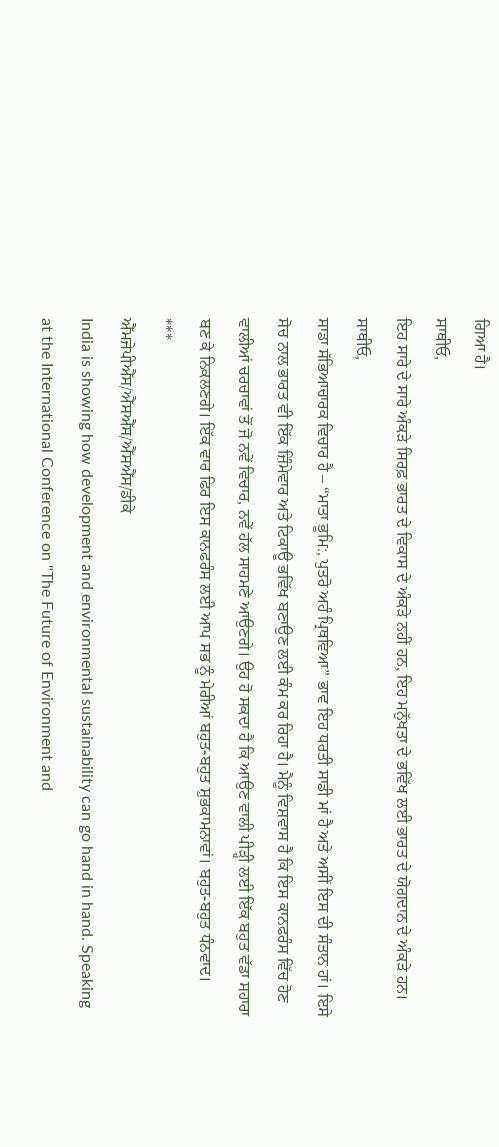ਗਿਆ ਹੈ।
ਸਾਥੀਓ,
ਇਹ ਸਾਰੇ ਦੇ ਸਾਰੇ ਅੰਕੜੇ ਸਿਰਫ਼ ਭਾਰਤ ਦੇ ਵਿਕਾਸ ਦੇ ਅੰਕੜੇ ਨਹੀਂ ਹਨ, ਇਹ ਮਨੁੱਖਤਾ ਦੇ ਭਵਿੱਖ ਲਈ ਭਾਰਤ ਦੇ ਯੋਗਦਾਨ ਦੇ ਅੰਕੜੇ ਹਨ।
ਸਾਥੀਓ,
ਸਾਡਾ ਸੱਭਿਆਚਾਰਕ ਵਿਚਾਰ ਹੈ – “ਮਾਤਾ ਭੂਮਿ:, ਪੁਤਰੋ ਅਹੰ ਪ੍ਰਿਥਵਿਆ” ਭਾਵ ਇਹ ਧਰਤੀ ਸਾਡੀ ਮਾਂ ਹੈ ਅਤੇ ਅਸੀਂ ਇਸ ਦੀ ਸੰਤਾਨ ਹਾਂ। ਇਸੇ ਸੋਚ ਨਾਲ ਭਾਰਤ ਵੀ ਇੱਕ ਜ਼ਿੰਮੇਵਾਰ ਅਤੇ ਟਿਕਾਊ ਭਵਿੱਖ ਬਣਾਉਣ ਲਈ ਕੰਮ ਕਰ ਰਿਹਾ ਹੈ। ਮੈਨੂੰ ਵਿਸ਼ਵਾਸ ਹੈ ਕਿ ਇਸ ਕਾਨਫਰੰਸ ਵਿੱਚ ਹੋਣ ਵਾਲੀਆਂ ਚਰਚਾਵਾਂ ਤੋਂ ਜੋ ਨਵੇਂ ਵਿਚਾਰ, ਨਵੇਂ ਹੱਲ ਸਾਹਮਣੇ ਆਉਣਗੇ। ਉਹ ਹੋ ਸਕਦਾ ਹੈ ਕਿ ਆਉਣ ਵਾਲੀ ਪੀੜ੍ਹੀ ਲਈ ਇੱਕ ਬਹੁਤ ਵੱਡਾ ਸਹਾਰਾ ਬਣ ਕੇ ਨਿਕਲਣਗੇ। ਇੱਕ ਵਾਰ ਫਿਰ ਇਸ ਕਾਨਫਰੰਸ ਲਈ ਆਪ ਸਭ ਨੂੰ ਮੇਰੀਆਂ ਬਹੁਤ-ਬਹੁਤ ਸ਼ੁਭਕਾਮਨਾਵਾਂ। ਬਹੁਤ-ਬਹੁਤ ਧੰਨਵਾਦ।
***
ਐੱਮਜੇਪੀਐੱਸ/ਐੱਸਐੱਸ/ਐੱਸਐੱਸ/ਡੀਕੇ
India is showing how development and environmental sustainability can go hand in hand. Speaking at the International Conference on "The Future of Environment and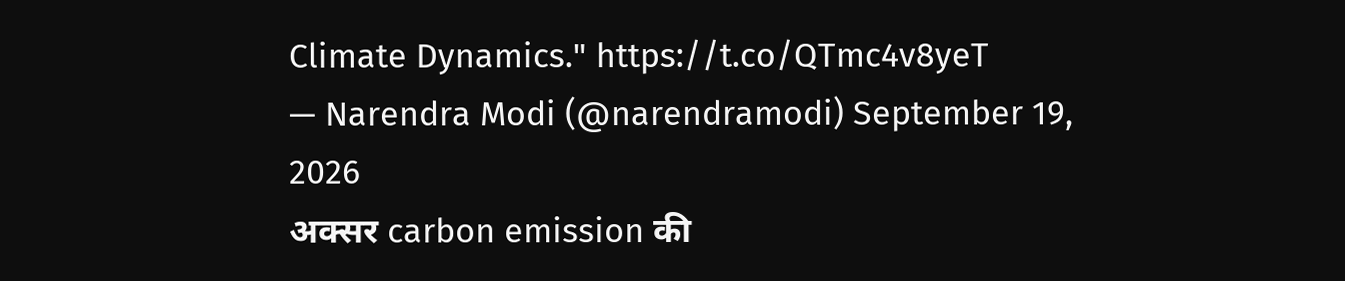Climate Dynamics." https://t.co/QTmc4v8yeT
— Narendra Modi (@narendramodi) September 19, 2026
अक्सर carbon emission की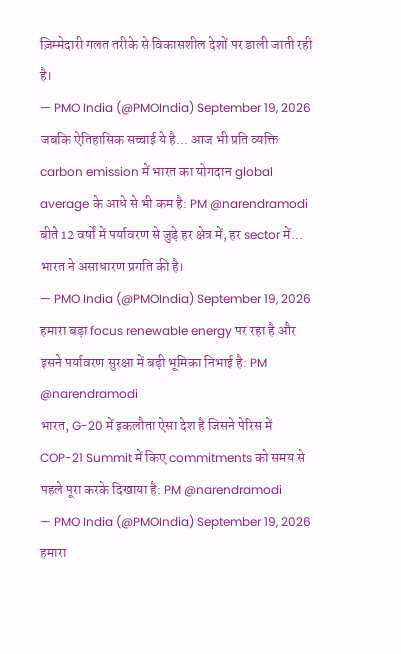ज़िम्मेदारी गलत तरीके से विकासशील देशों पर डाली जाती रही है।
— PMO India (@PMOIndia) September 19, 2026
जबकि ऐतिहासिक सच्चाई ये है... आज भी प्रति व्यक्ति carbon emission में भारत का योगदान global average के आधे से भी कम है: PM @narendramodi
बीते 12 वर्षों में पर्यावरण से जुड़े हर क्षेत्र में, हर sector में... भारत ने असाधारण प्रगति की है।
— PMO India (@PMOIndia) September 19, 2026
हमारा बड़ा focus renewable energy पर रहा है और इसने पर्यावरण सुरक्षा में बड़ी भूमिका निभाई है: PM @narendramodi
भारत, G-20 में इकलौता ऐसा देश है जिसने पेरिस में COP-21 Summit में किए commitments को समय से पहले पूरा करके दिखाया है: PM @narendramodi
— PMO India (@PMOIndia) September 19, 2026
हमारा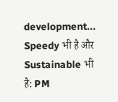development... Speedy भी है और Sustainable भी है: PM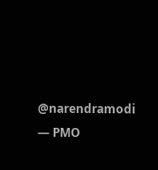@narendramodi
— PMO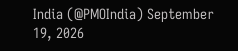India (@PMOIndia) September 19, 2026